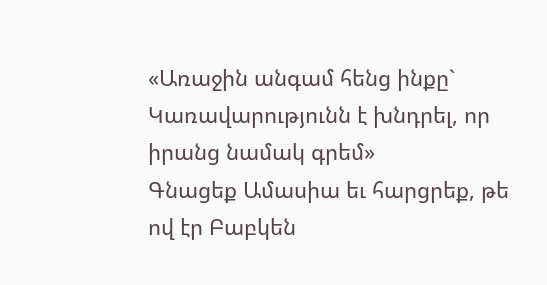«Առաջին անգամ հենց ինքը` Կառավարությունն է խնդրել, որ իրանց նամակ գրեմ»
Գնացեք Ամասիա եւ հարցրեք, թե ով էր Բաբկեն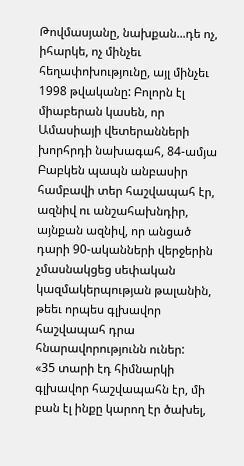Թովմասյանը, նախքան...դե ոչ, իհարկե, ոչ մինչեւ հեղափոխությունը, այլ մինչեւ 1998 թվականը: Բոլորն էլ միաբերան կասեն, որ Ամասիայի վետերանների խորհրդի նախագահ, 84-ամյա Բաբկեն պապն անբասիր համբավի տեր հաշվապահ էր, ազնիվ ու անշահախնդիր, այնքան ազնիվ, որ անցած դարի 90-ականների վերջերին չմասնակցեց սեփական կազմակերպության թալանին, թեեւ որպես գլխավոր հաշվապահ դրա հնարավորությունն ուներ:
«35 տարի էդ հիմնարկի գլխավոր հաշվապահն էր, մի բան էլ ինքը կարող էր ծախել,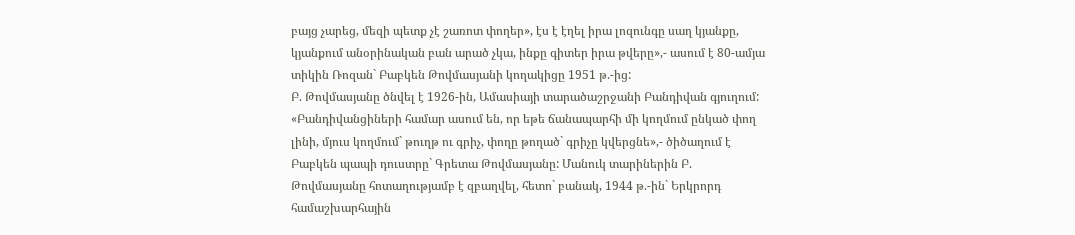բայց չարեց, մեզի պետք չէ շառոտ փողեր», էս է էղել իրա լոզունգը սաղ կյանքը, կյանքում անօրինական բան արած չկա, ինքը գիտեր իրա թվերը»,- ասում է 80-ամյա տիկին Ռոզան` Բաբկեն Թովմասյանի կողակիցը 1951 թ.-ից:
Բ. Թովմասյանը ծնվել է 1926-ին, Ամասիայի տարածաշրջանի Բանդիվան գյուղում: «Բանդիվանցիների համար ասում են, որ եթե ճանապարհի մի կողմում ընկած փող լինի, մյուս կողմում` թուղթ ու գրիչ, փողը թողած` գրիչը կվերցնե»,- ծիծաղում է Բաբկեն պապի դուստրը` Գրետա Թովմասյանը: Մանուկ տարիներին Բ. Թովմասյանը հոտաղությամբ է զբաղվել, հետո` բանակ, 1944 թ.-ին` Երկրորդ համաշխարհային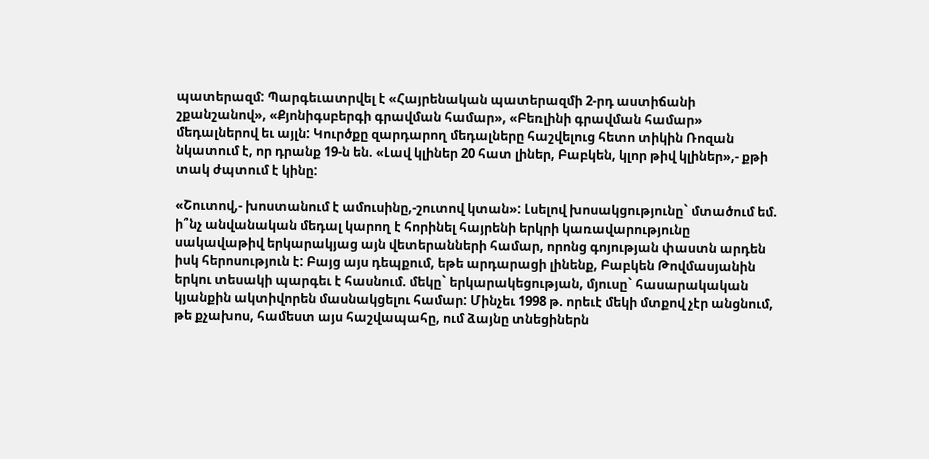պատերազմ: Պարգեւատրվել է «Հայրենական պատերազմի 2-րդ աստիճանի շքանշանով», «Քյոնիգսբերգի գրավման համար», «Բեռլինի գրավման համար» մեդալներով եւ այլն: Կուրծքը զարդարող մեդալները հաշվելուց հետո տիկին Ռոզան նկատում է, որ դրանք 19-ն են. «Լավ կլիներ 20 հատ լիներ, Բաբկեն, կլոր թիվ կլիներ»,- քթի տակ ժպտում է կինը:

«Շուտով,- խոստանում է ամուսինը,-շուտով կտան»: Լսելով խոսակցությունը` մտածում եմ. ի՞նչ անվանական մեդալ կարող է հորինել հայրենի երկրի կառավարությունը սակավաթիվ երկարակյաց այն վետերանների համար, որոնց գոյության փաստն արդեն իսկ հերոսություն է: Բայց այս դեպքում, եթե արդարացի լինենք, Բաբկեն Թովմասյանին երկու տեսակի պարգեւ է հասնում. մեկը` երկարակեցության, մյուսը` հասարակական կյանքին ակտիվորեն մասնակցելու համար: Մինչեւ 1998 թ. որեւէ մեկի մտքով չէր անցնում, թե քչախոս, համեստ այս հաշվապահը, ում ձայնը տնեցիներն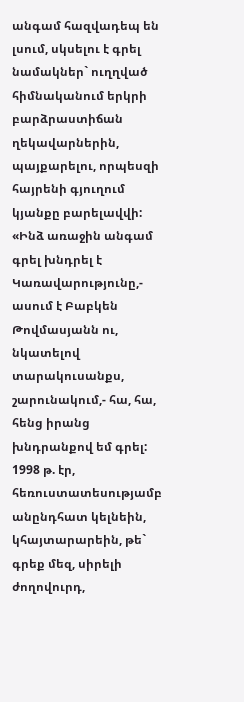անգամ հազվադեպ են լսում, սկսելու է գրել նամակներ` ուղղված հիմնականում երկրի բարձրաստիճան ղեկավարներին, պայքարելու, որպեսզի հայրենի գյուղում կյանքը բարելավվի: «Ինձ առաջին անգամ գրել խնդրել է Կառավարությունը,- ասում է Բաբկեն Թովմասյանն ու, նկատելով տարակուսանքս, շարունակում,- հա, հա, հենց իրանց խնդրանքով եմ գրել: 1998 թ. էր, հեռուստատեսությամբ անընդհատ կելնեին, կհայտարարեին, թե` գրեք մեզ, սիրելի ժողովուրդ,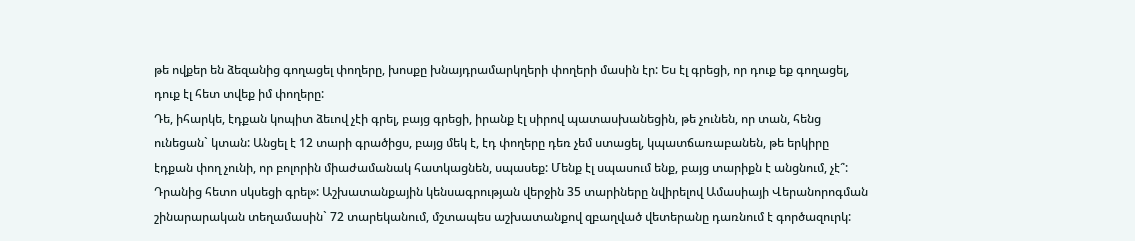թե ովքեր են ձեզանից գողացել փողերը, խոսքը խնայդրամարկղերի փողերի մասին էր: Ես էլ գրեցի, որ դուք եք գողացել, դուք էլ հետ տվեք իմ փողերը:
Դե, իհարկե, էդքան կոպիտ ձեւով չէի գրել, բայց գրեցի, իրանք էլ սիրով պատասխանեցին, թե չունեն, որ տան, հենց ունեցան` կտան: Անցել է 12 տարի գրածիցս, բայց մեկ է, էդ փողերը դեռ չեմ ստացել, կպատճառաբանեն, թե երկիրը էդքան փող չունի, որ բոլորին միաժամանակ հատկացնեն, սպասեք: Մենք էլ սպասում ենք, բայց տարիքն է անցնում, չէ՞: Դրանից հետո սկսեցի գրել»: Աշխատանքային կենսագրության վերջին 35 տարիները նվիրելով Ամասիայի Վերանորոգման շինարարական տեղամասին` 72 տարեկանում, մշտապես աշխատանքով զբաղված վետերանը դառնում է գործազուրկ: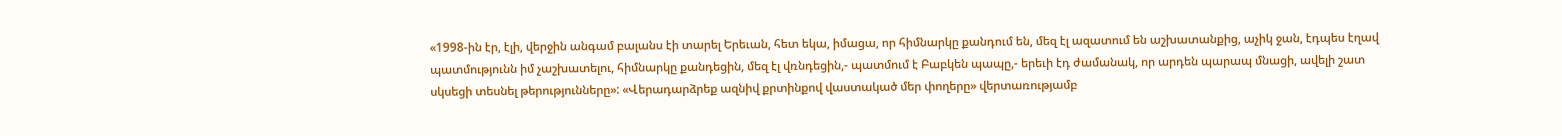«1998-ին էր, էլի, վերջին անգամ բալանս էի տարել Երեւան, հետ եկա, իմացա, որ հիմնարկը քանդում են, մեզ էլ ազատում են աշխատանքից, աչիկ ջան, էդպես էղավ պատմությունն իմ չաշխատելու, հիմնարկը քանդեցին, մեզ էլ վռնդեցին,- պատմում է Բաբկեն պապը,- երեւի էդ ժամանակ, որ արդեն պարապ մնացի, ավելի շատ սկսեցի տեսնել թերությունները»: «Վերադարձրեք ազնիվ քրտինքով վաստակած մեր փողերը» վերտառությամբ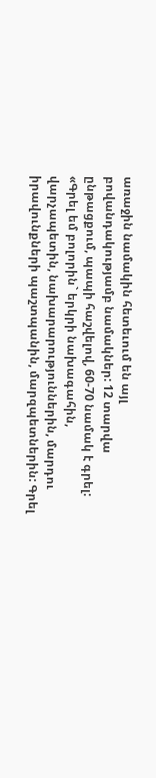առաջին նամակին հետեւում են այլ բովանդակությամբ նամակներ: 12 տարվա ընթացքում, պապի հաշվելով, 60-70 նամակ է գրել: «Գրել եմ բոլորին` երկրի նախագահին, վարչապետին, նախարարություններին, մարդու իրավունքների պաշտպանին, մարզպետներին: Գրել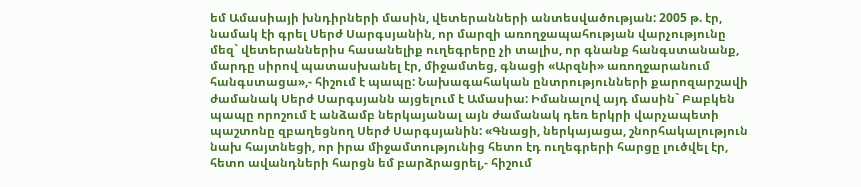եմ Ամասիայի խնդիրների մասին, վետերանների անտեսվածության: 2005 թ. էր, նամակ էի գրել Սերժ Սարգսյանին, որ մարզի առողջապահության վարչությունը մեզ` վետերաններիս հասանելիք ուղեգրերը չի տալիս, որ գնանք հանգստանանք, մարդը սիրով պատասխանել էր, միջամտեց, գնացի «Արզնի» առողջարանում հանգստացա»,- հիշում է պապը: Նախագահական ընտրությունների քարոզարշավի ժամանակ Սերժ Սարգսյանն այցելում է Ամասիա: Իմանալով այդ մասին` Բաբկեն պապը որոշում է անձամբ ներկայանալ այն ժամանակ դեռ երկրի վարչապետի պաշտոնը զբաղեցնող Սերժ Սարգսյանին: «Գնացի, ներկայացա, շնորհակալություն նախ հայտնեցի, որ իրա միջամտությունից հետո էդ ուղեգրերի հարցը լուծվել էր, հետո ավանդների հարցն եմ բարձրացրել,- հիշում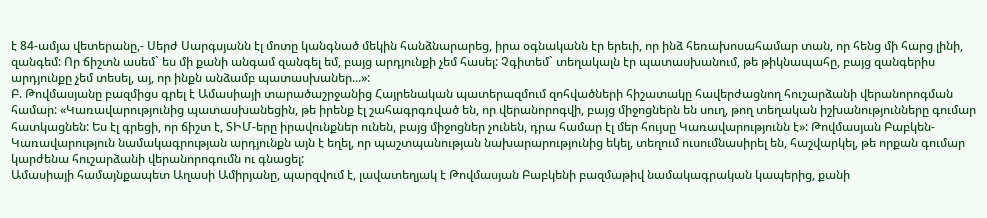է 84-ամյա վետերանը,- Սերժ Սարգսյանն էլ մոտը կանգնած մեկին հանձնարարեց, իրա օգնականն էր երեւի, որ ինձ հեռախոսահամար տան, որ հենց մի հարց լինի, զանգեմ: Որ ճիշտն ասեմ` ես մի քանի անգամ զանգել եմ, բայց արդյունքի չեմ հասել: Չգիտեմ` տեղակալն էր պատասխանում, թե թիկնապահը, բայց զանգերիս արդյունքը չեմ տեսել, այ, որ ինքն անձամբ պատասխաներ...»:
Բ. Թովմասյանը բազմիցս գրել է Ամասիայի տարածաշրջանից Հայրենական պատերազմում զոհվածների հիշատակը հավերժացնող հուշարձանի վերանորոգման համար: «Կառավարությունից պատասխանեցին, թե իրենք էլ շահագրգռված են, որ վերանորոգվի, բայց միջոցներն են սուղ, թող տեղական իշխանությունները գումար հատկացնեն: Ես էլ գրեցի, որ ճիշտ է, ՏԻՄ-երը իրավունքներ ունեն, բայց միջոցներ չունեն, դրա համար էլ մեր հույսը Կառավարությունն է»: Թովմասյան Բաբկեն-Կառավարություն նամակագրության արդյունքն այն է եղել, որ պաշտպանության նախարարությունից եկել, տեղում ուսումնասիրել են, հաշվարկել, թե որքան գումար կարժենա հուշարձանի վերանորոգումն ու գնացել:
Ամասիայի համայնքապետ Աղասի Ամիրյանը, պարզվում է, լավատեղյակ է Թովմասյան Բաբկենի բազմաթիվ նամակագրական կապերից, քանի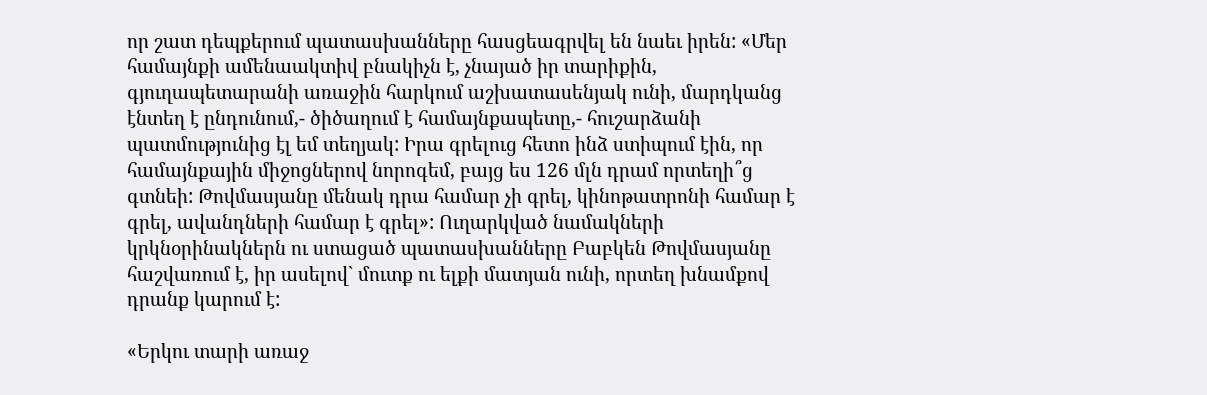որ շատ դեպքերում պատասխանները հասցեագրվել են նաեւ իրեն: «Մեր համայնքի ամենաակտիվ բնակիչն է, չնայած իր տարիքին, գյուղապետարանի առաջին հարկում աշխատասենյակ ունի, մարդկանց էնտեղ է ընդունում,- ծիծաղում է համայնքապետը,- հուշարձանի պատմությունից էլ եմ տեղյակ: Իրա գրելուց հետո ինձ ստիպում էին, որ համայնքային միջոցներով նորոգեմ, բայց ես 126 մլն դրամ որտեղի՞ց գտնեի: Թովմասյանը մենակ դրա համար չի գրել, կինոթատրոնի համար է գրել, ավանդների համար է գրել»: Ուղարկված նամակների կրկնօրինակներն ու ստացած պատասխանները Բաբկեն Թովմասյանը հաշվառում է, իր ասելով` մուտք ու ելքի մատյան ունի, որտեղ խնամքով դրանք կարում է:

«Երկու տարի առաջ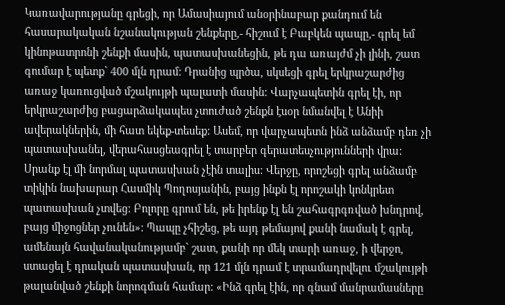Կառավարությանը գրեցի, որ Ամասիայում անօրինաբար քանդում են հասարակական նշանակության շենքերը,- հիշում է Բաբկեն պապը,- գրել եմ կինոթատրոնի շենքի մասին, պատասխանեցին, թե դա առայժմ չի լինի, շատ գումար է պետք` 400 մլն դրամ: Դրանից պրծա, սկսեցի գրել երկրաշարժից առաջ կառուցված մշակույթի պալատի մասին: Վարչապետին գրել էի, որ երկրաշարժից բացարձակապես չտուժած շենքն էսօր նմանվել է Անիի ավերակներին, մի հատ եկեք-տեսեք: Ասեմ, որ վարչապետն ինձ անձամբ դեռ չի պատասխանել, վերահասցեագրել է տարբեր գերատեսչությունների վրա: Սրանք էլ մի նորմալ պատասխան չէին տալիս: Վերջը, որոշեցի գրել անձամբ տիկին նախարար Հասմիկ Պողոսյանին, բայց ինքն էլ որոշակի կոնկրետ պատասխան չտվեց: Բոլորը գրում են, թե իրենք էլ են շահագրգռված խնդրով, բայց միջոցներ չունեն»: Պապը չհիշեց, թե այդ թեմայով քանի նամակ է գրել, ամենայն հավանականությամբ` շատ, քանի որ մեկ տարի առաջ, ի վերջո, ստացել է դրական պատասխան, որ 121 մլն դրամ է տրամադրվելու մշակույթի թալանված շենքի նորոգման համար: «Ինձ գրել էին, որ գնամ մանրամասները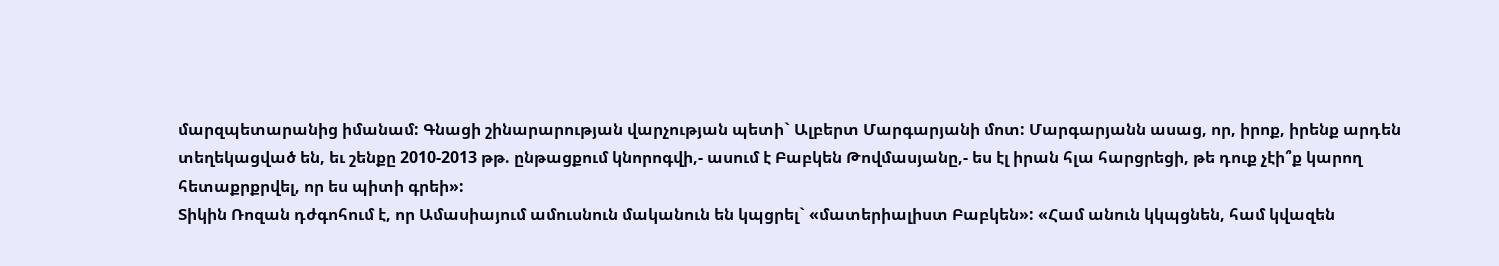մարզպետարանից իմանամ: Գնացի շինարարության վարչության պետի` Ալբերտ Մարգարյանի մոտ: Մարգարյանն ասաց, որ, իրոք, իրենք արդեն տեղեկացված են, եւ շենքը 2010-2013 թթ. ընթացքում կնորոգվի,- ասում է Բաբկեն Թովմասյանը,- ես էլ իրան հլա հարցրեցի, թե դուք չէի՞ք կարող հետաքրքրվել, որ ես պիտի գրեի»:
Տիկին Ռոզան դժգոհում է, որ Ամասիայում ամուսնուն մականուն են կպցրել` «մատերիալիստ Բաբկեն»: «Համ անուն կկպցնեն, համ կվազեն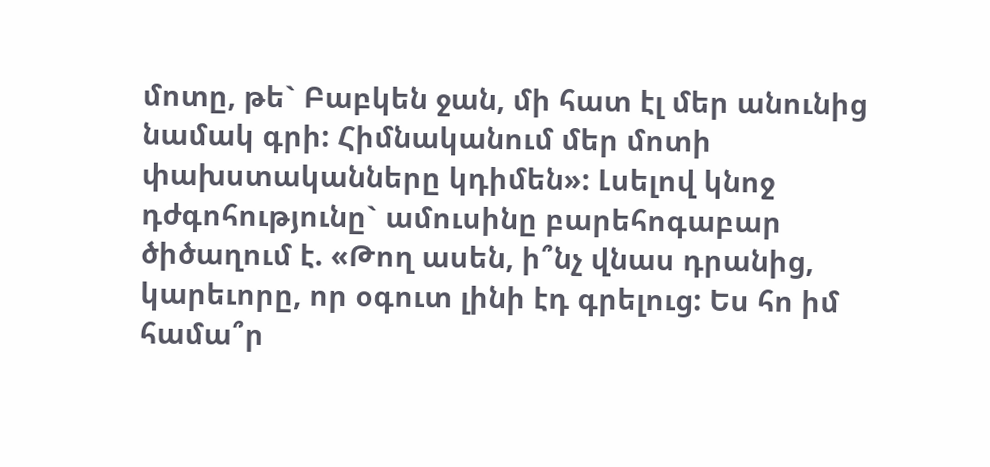մոտը, թե` Բաբկեն ջան, մի հատ էլ մեր անունից նամակ գրի: Հիմնականում մեր մոտի փախստականները կդիմեն»: Լսելով կնոջ դժգոհությունը` ամուսինը բարեհոգաբար ծիծաղում է. «Թող ասեն, ի՞նչ վնաս դրանից, կարեւորը, որ օգուտ լինի էդ գրելուց: Ես հո իմ համա՞ր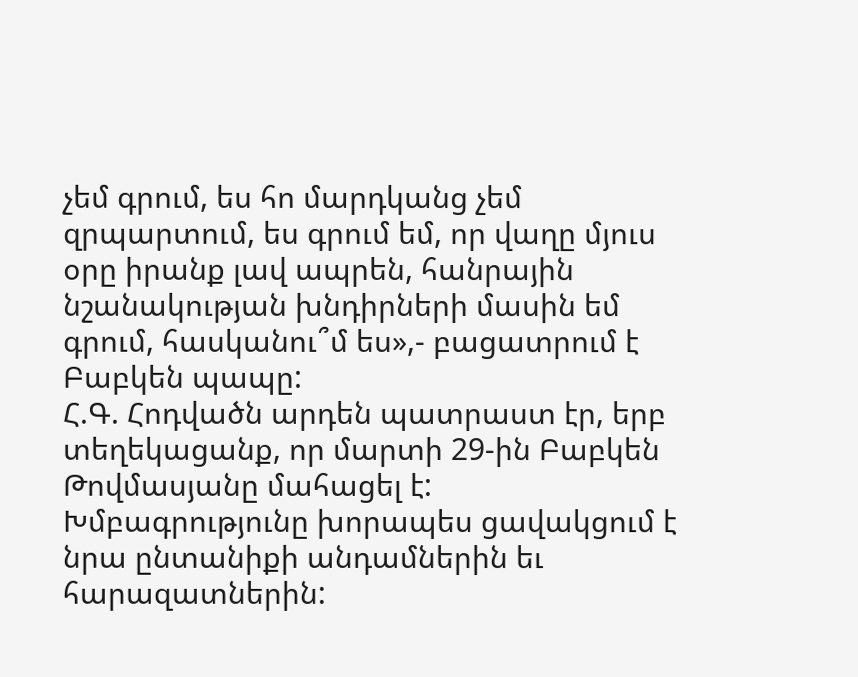չեմ գրում, ես հո մարդկանց չեմ զրպարտում, ես գրում եմ, որ վաղը մյուս օրը իրանք լավ ապրեն, հանրային նշանակության խնդիրների մասին եմ գրում, հասկանու՞մ ես»,- բացատրում է Բաբկեն պապը:
Հ.Գ. Հոդվածն արդեն պատրաստ էր, երբ տեղեկացանք, որ մարտի 29-ին Բաբկեն Թովմասյանը մահացել է: Խմբագրությունը խորապես ցավակցում է նրա ընտանիքի անդամներին եւ հարազատներին: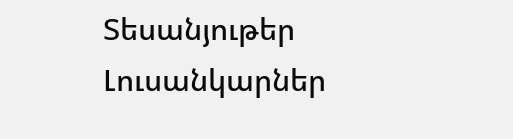Տեսանյութեր
Լուսանկարներ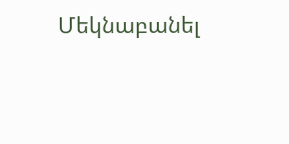Մեկնաբանել